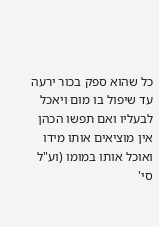כל שהוא ספק בכור ירעה עד שיפול בו מום ויאכל לבעליו ואם תפשו הכהן אין מוציאים אותו מידו ואוכל אותו במומו (וע"ל סי'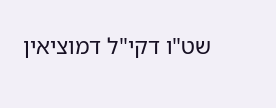שט"ו דקי"ל דמוציאין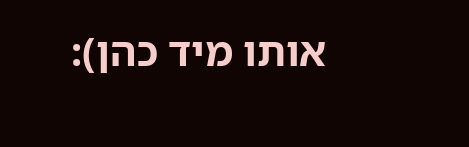אותו מיד כהן):